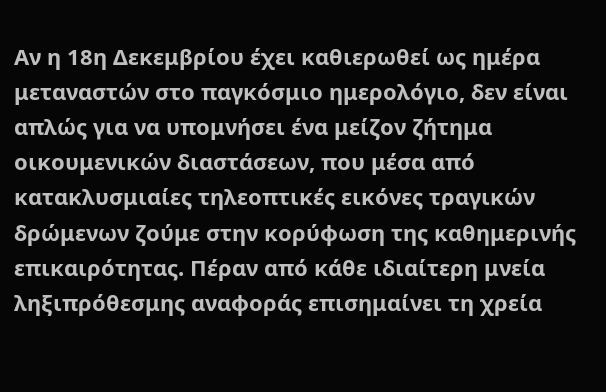Αν η 18η Δεκεμβρίου έχει καθιερωθεί ως ημέρα μεταναστών στο παγκόσμιο ημερολόγιο, δεν είναι απλώς για να υπομνήσει ένα μείζον ζήτημα οικουμενικών διαστάσεων, που μέσα από κατακλυσμιαίες τηλεοπτικές εικόνες τραγικών δρώμενων ζούμε στην κορύφωση της καθημερινής επικαιρότητας. Πέραν από κάθε ιδιαίτερη μνεία ληξιπρόθεσμης αναφοράς επισημαίνει τη χρεία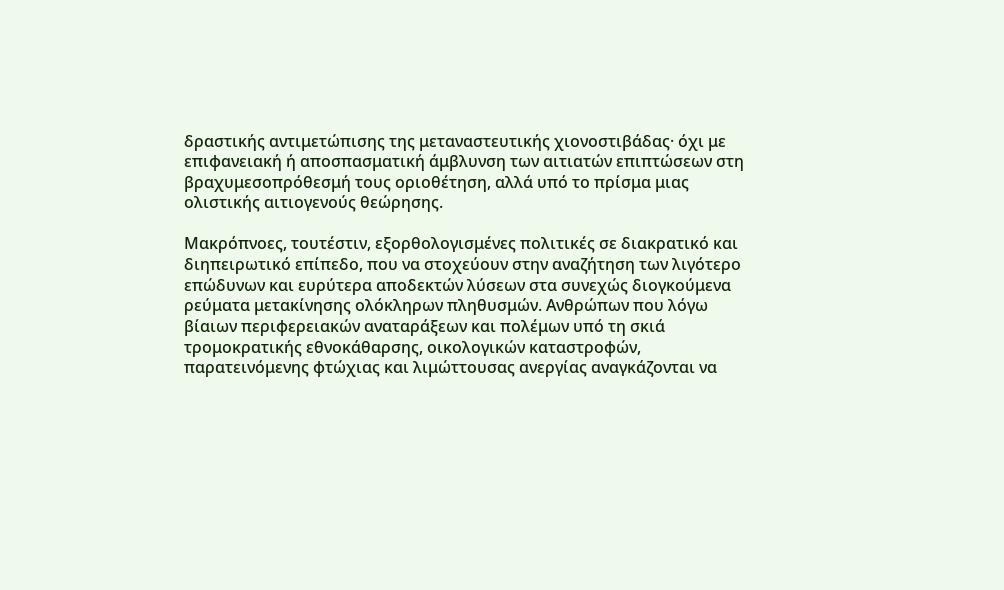δραστικής αντιμετώπισης της μεταναστευτικής χιονοστιβάδας· όχι με επιφανειακή ή αποσπασματική άμβλυνση των αιτιατών επιπτώσεων στη βραχυμεσοπρόθεσμή τους οριοθέτηση, αλλά υπό το πρίσμα μιας ολιστικής αιτιογενούς θεώρησης.

Μακρόπνοες, τουτέστιν, εξορθολογισμένες πολιτικές σε διακρατικό και διηπειρωτικό επίπεδο, που να στοχεύουν στην αναζήτηση των λιγότερο επώδυνων και ευρύτερα αποδεκτών λύσεων στα συνεχώς διογκούμενα ρεύματα μετακίνησης ολόκληρων πληθυσμών. Ανθρώπων που λόγω βίαιων περιφερειακών αναταράξεων και πολέμων υπό τη σκιά τρομοκρατικής εθνοκάθαρσης, οικολογικών καταστροφών, παρατεινόμενης φτώχιας και λιμώττουσας ανεργίας αναγκάζονται να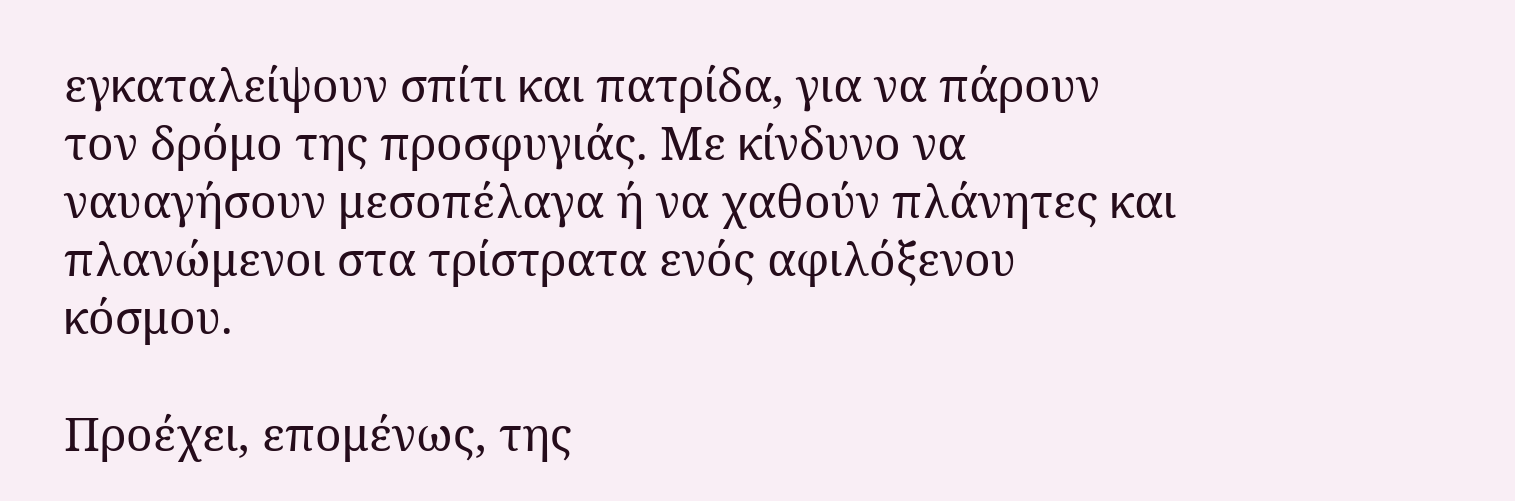εγκαταλείψουν σπίτι και πατρίδα, για να πάρουν τον δρόμο της προσφυγιάς. Με κίνδυνο να ναυαγήσουν μεσοπέλαγα ή να χαθούν πλάνητες και πλανώμενοι στα τρίστρατα ενός αφιλόξενου κόσμου.

Προέχει, επομένως, της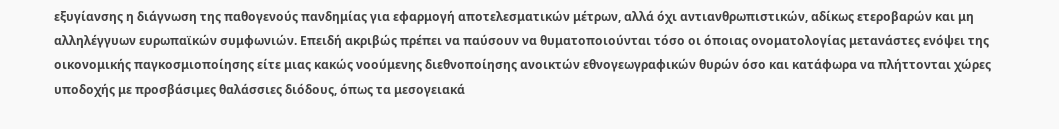εξυγίανσης η διάγνωση της παθογενούς πανδημίας για εφαρμογή αποτελεσματικών μέτρων, αλλά όχι αντιανθρωπιστικών, αδίκως ετεροβαρών και μη αλληλέγγυων ευρωπαϊκών συμφωνιών. Επειδή ακριβώς πρέπει να παύσουν να θυματοποιούνται τόσο οι όποιας ονοματολογίας μετανάστες ενόψει της οικονομικής παγκοσμιοποίησης είτε μιας κακώς νοούμενης διεθνοποίησης ανοικτών εθνογεωγραφικών θυρών όσο και κατάφωρα να πλήττονται χώρες υποδοχής με προσβάσιμες θαλάσσιες διόδους, όπως τα μεσογειακά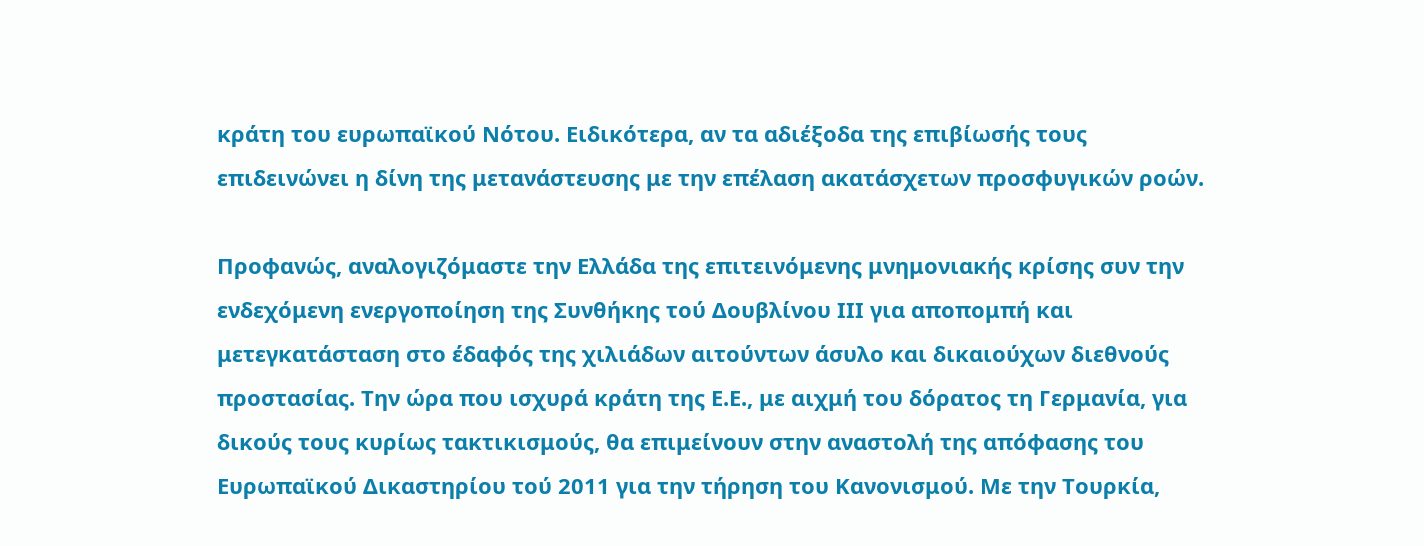κράτη του ευρωπαϊκού Νότου. Ειδικότερα, αν τα αδιέξοδα της επιβίωσής τους επιδεινώνει η δίνη της μετανάστευσης με την επέλαση ακατάσχετων προσφυγικών ροών.

Προφανώς, αναλογιζόμαστε την Ελλάδα της επιτεινόμενης μνημονιακής κρίσης συν την ενδεχόμενη ενεργοποίηση της Συνθήκης τού Δουβλίνου ΙΙΙ για αποπομπή και μετεγκατάσταση στο έδαφός της χιλιάδων αιτούντων άσυλο και δικαιούχων διεθνούς προστασίας. Την ώρα που ισχυρά κράτη της Ε.Ε., με αιχμή του δόρατος τη Γερμανία, για δικούς τους κυρίως τακτικισμούς, θα επιμείνουν στην αναστολή της απόφασης του Ευρωπαϊκού Δικαστηρίου τού 2011 για την τήρηση του Κανονισμού. Με την Τουρκία,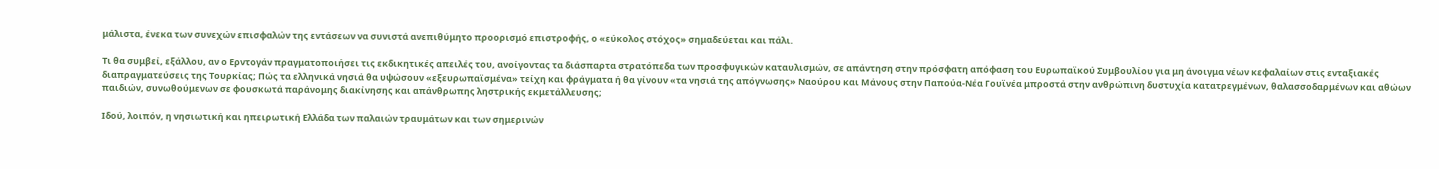μάλιστα, ένεκα των συνεχών επισφαλών της εντάσεων να συνιστά ανεπιθύμητο προορισμό επιστροφής, ο «εύκολος στόχος» σημαδεύεται και πάλι.

Τι θα συμβεί, εξάλλου, αν ο Ερντογάν πραγματοποιήσει τις εκδικητικές απειλές του, ανοίγοντας τα διάσπαρτα στρατόπεδα των προσφυγικών καταυλισμών, σε απάντηση στην πρόσφατη απόφαση του Ευρωπαϊκού Συμβουλίου για μη άνοιγμα νέων κεφαλαίων στις ενταξιακές διαπραγματεύσεις της Τουρκίας; Πώς τα ελληνικά νησιά θα υψώσουν «εξευρωπαϊσμένα» τείχη και φράγματα ή θα γίνουν «τα νησιά της απόγνωσης» Ναούρου και Μάνους στην Παπούα-Νέα Γουϊνέα μπροστά στην ανθρώπινη δυστυχία κατατρεγμένων, θαλασσοδαρμένων και αθώων παιδιών, συνωθούμενων σε φουσκωτά παράνομης διακίνησης και απάνθρωπης ληστρικής εκμετάλλευσης;

Ιδού, λοιπόν, η νησιωτική και ηπειρωτική Ελλάδα των παλαιών τραυμάτων και των σημερινών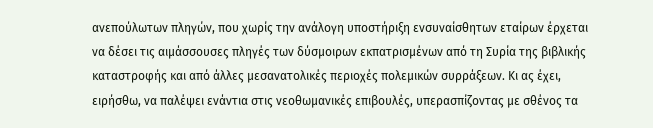ανεπούλωτων πληγών, που χωρίς την ανάλογη υποστήριξη ενσυναίσθητων εταίρων έρχεται να δέσει τις αιμάσσουσες πληγές των δύσμοιρων εκπατρισμένων από τη Συρία της βιβλικής καταστροφής και από άλλες μεσανατολικές περιοχές πολεμικών συρράξεων. Κι ας έχει, ειρήσθω, να παλέψει ενάντια στις νεοθωμανικές επιβουλές, υπερασπίζοντας με σθένος τα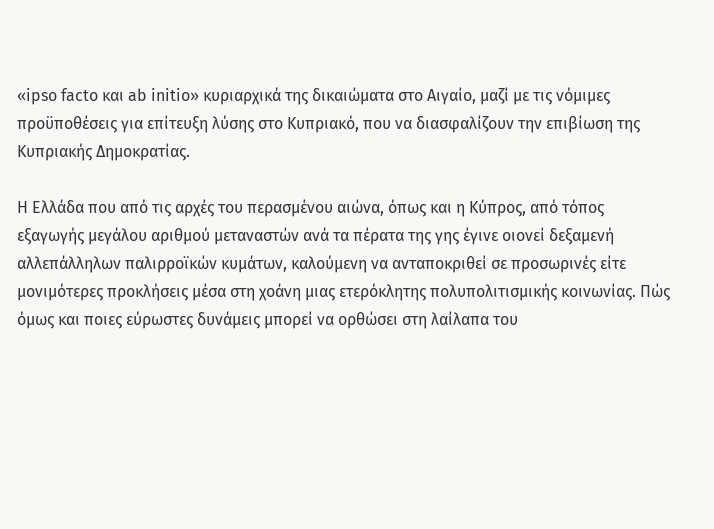«ipso facto και ab initio» κυριαρχικά της δικαιώματα στο Αιγαίο, μαζί με τις νόμιμες προϋποθέσεις για επίτευξη λύσης στο Κυπριακό, που να διασφαλίζουν την επιβίωση της Κυπριακής Δημοκρατίας.

Η Ελλάδα που από τις αρχές του περασμένου αιώνα, όπως και η Κύπρος, από τόπος εξαγωγής μεγάλου αριθμού μεταναστών ανά τα πέρατα της γης έγινε οιονεί δεξαμενή αλλεπάλληλων παλιρροϊκών κυμάτων, καλούμενη να ανταποκριθεί σε προσωρινές είτε μονιμότερες προκλήσεις μέσα στη χοάνη μιας ετερόκλητης πολυπολιτισμικής κοινωνίας. Πώς όμως και ποιες εύρωστες δυνάμεις μπορεί να ορθώσει στη λαίλαπα του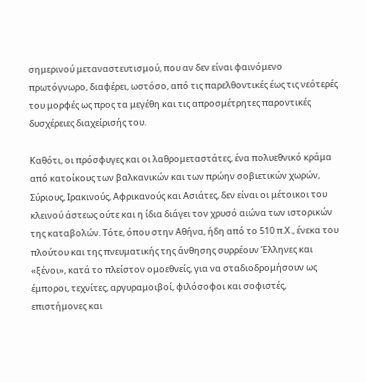σημερινού μεταναστευτισμού, που αν δεν είναι φαινόμενο πρωτόγνωρο, διαφέρει, ωστόσο, από τις παρελθοντικές έως τις νεότερές του μορφές ως προς τα μεγέθη και τις απροσμέτρητες παροντικές δυσχέρειες διαχείρισής του.

Καθότι, οι πρόσφυγες και οι λαθρομεταστάτες, ένα πολυεθνικό κράμα από κατοίκους των βαλκανικών και των πρώην σοβιετικών χωρών, Σύριους, Ιρακινούς, Αφρικανούς και Ασιάτες, δεν είναι οι μέτοικοι του κλεινού άστεως ούτε και η ίδια διάγει τον χρυσό αιώνα των ιστορικών της καταβολών. Τότε, όπου στην Αθήνα, ήδη από το 510 π.Χ., ένεκα του πλούτου και της πνευματικής της άνθησης συρρέουν Έλληνες και «ξένοι», κατά το πλείστον ομοεθνείς, για να σταδιοδρομήσουν ως έμποροι, τεχνίτες, αργυραμοιβοί, φιλόσοφοι και σοφιστές, επιστήμονες και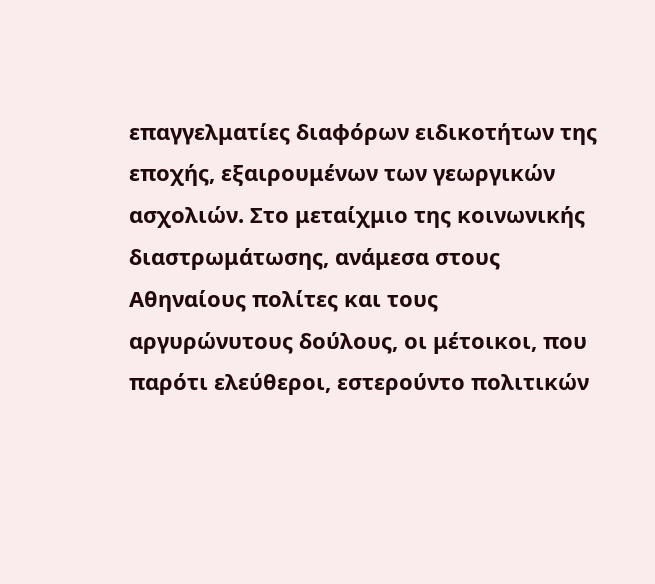επαγγελματίες διαφόρων ειδικοτήτων της εποχής, εξαιρουμένων των γεωργικών ασχολιών. Στο μεταίχμιο της κοινωνικής διαστρωμάτωσης, ανάμεσα στους Αθηναίους πολίτες και τους αργυρώνυτους δούλους, οι μέτοικοι, που παρότι ελεύθεροι, εστερούντο πολιτικών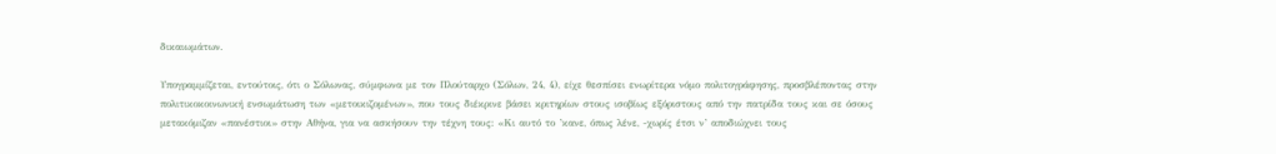δικαιωμάτων.

Υπογραμμίζεται, εντούτοις, ότι ο Σόλωνας, σύμφωνα με τον Πλούταρχο (Σόλων, 24, 4), είχε θεσπίσει ενωρίτερα νόμο πολιτογράφησης, προσβλέποντας στην πολιτικοκοινωνική ενσωμάτωση των «μετοικιζομένων», που τους διέκρινε βάσει κριτηρίων στους ισοβίως εξόριστους από την πατρίδα τους και σε όσους μετακόμιζαν «πανέστιοι» στην Αθήνα, για να ασκήσουν την τέχνη τους: «Κι αυτό το ’κανε, όπως λένε, -χωρίς έτσι ν’ αποδιώχνει τους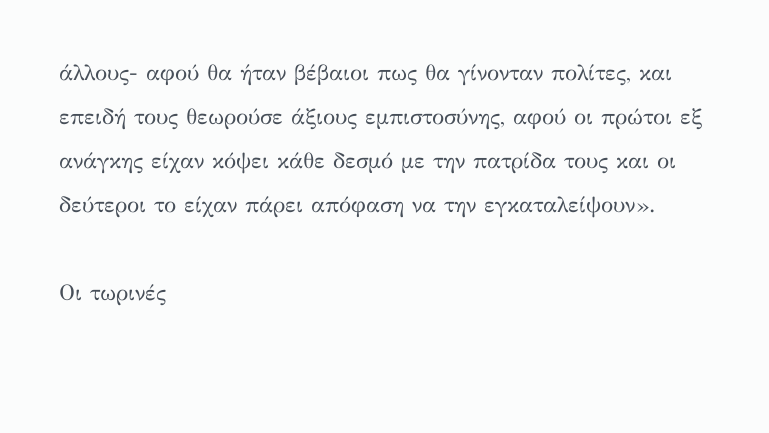άλλους- αφού θα ήταν βέβαιοι πως θα γίνονταν πολίτες, και επειδή τους θεωρούσε άξιους εμπιστοσύνης, αφού οι πρώτοι εξ ανάγκης είχαν κόψει κάθε δεσμό με την πατρίδα τους και οι δεύτεροι το είχαν πάρει απόφαση να την εγκαταλείψουν».

Οι τωρινές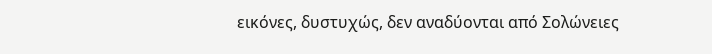εικόνες, δυστυχώς, δεν αναδύονται από Σολώνειες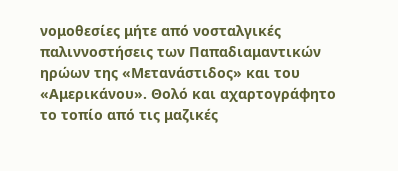νομοθεσίες μήτε από νοσταλγικές παλιννοστήσεις των Παπαδιαμαντικών ηρώων της «Μετανάστιδος» και του «Αμερικάνου». Θολό και αχαρτογράφητο το τοπίο από τις μαζικές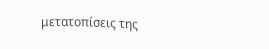μετατοπίσεις της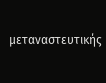μεταναστευτικής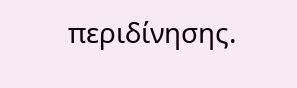περιδίνησης.